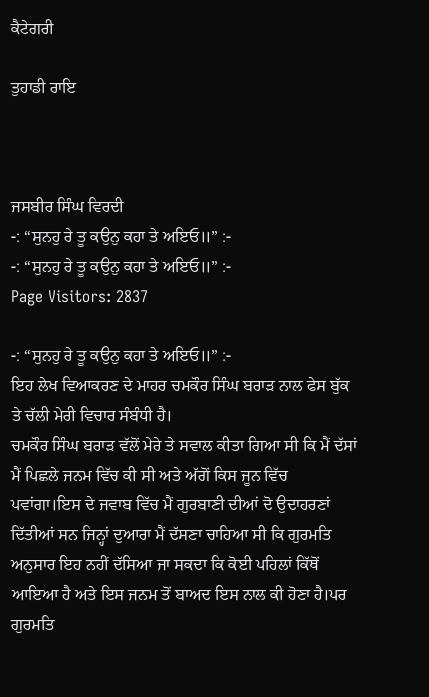ਕੈਟੇਗਰੀ

ਤੁਹਾਡੀ ਰਾਇ



ਜਸਬੀਰ ਸਿੰਘ ਵਿਰਦੀ
-: “ਸੁਨਹੁ ਰੇ ਤੂ ਕਉਨੁ ਕਹਾ ਤੇ ਅਇਓ॥” :-
-: “ਸੁਨਹੁ ਰੇ ਤੂ ਕਉਨੁ ਕਹਾ ਤੇ ਅਇਓ॥” :-
Page Visitors: 2837

-: “ਸੁਨਹੁ ਰੇ ਤੂ ਕਉਨੁ ਕਹਾ ਤੇ ਅਇਓ॥” :-
ਇਹ ਲੇਖ ਵਿਆਕਰਣ ਦੇ ਮਾਹਰ ਚਮਕੌਰ ਸਿੰਘ ਬਰਾੜ ਨਾਲ ਫੇਸ ਬੁੱਕ ਤੇ ਚੱਲੀ ਮੇਰੀ ਵਿਚਾਰ ਸੰਬੰਧੀ ਹੈ।
ਚਮਕੌਰ ਸਿੰਘ ਬਰਾੜ ਵੱਲੋਂ ਮੇਰੇ ਤੇ ਸਵਾਲ ਕੀਤਾ ਗਿਆ ਸੀ ਕਿ ਮੈਂ ਦੱਸਾਂ ਮੈਂ ਪਿਛਲੇ ਜਨਮ ਵਿੱਚ ਕੀ ਸੀ ਅਤੇ ਅੱਗੋਂ ਕਿਸ ਜੂਨ ਵਿੱਚ ਪਵਾਂਗਾ।ਇਸ ਦੇ ਜਵਾਬ ਵਿੱਚ ਮੈਂ ਗੁਰਬਾਣੀ ਦੀਆਂ ਦੋ ਉਦਾਹਰਣਾਂ ਦਿੱਤੀਆਂ ਸਨ ਜਿਨ੍ਹਾਂ ਦੁਆਰਾ ਮੈਂ ਦੱਸਣਾ ਚਾਹਿਆ ਸੀ ਕਿ ਗੁਰਮਤਿ ਅਨੁਸਾਰ ਇਹ ਨਹੀਂ ਦੱਸਿਆ ਜਾ ਸਕਦਾ ਕਿ ਕੋਈ ਪਹਿਲਾਂ ਕਿੱਥੋਂ ਆਇਆ ਹੈ ਅਤੇ ਇਸ ਜਨਮ ਤੋਂ ਬਾਅਦ ਇਸ ਨਾਲ ਕੀ ਹੋਣਾ ਹੈ।ਪਰ ਗੁਰਮਤਿ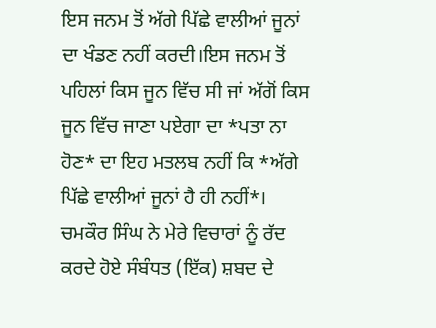ਇਸ ਜਨਮ ਤੋਂ ਅੱਗੇ ਪਿੱਛੇ ਵਾਲੀਆਂ ਜੂਨਾਂ ਦਾ ਖੰਡਣ ਨਹੀਂ ਕਰਦੀ।ਇਸ ਜਨਮ ਤੋਂ ਪਹਿਲਾਂ ਕਿਸ ਜੂਨ ਵਿੱਚ ਸੀ ਜਾਂ ਅੱਗੋਂ ਕਿਸ ਜੂਨ ਵਿੱਚ ਜਾਣਾ ਪਏਗਾ ਦਾ *ਪਤਾ ਨਾ ਹੋਣ* ਦਾ ਇਹ ਮਤਲਬ ਨਹੀਂ ਕਿ *ਅੱਗੇ ਪਿੱਛੇ ਵਾਲੀਆਂ ਜੂਨਾਂ ਹੈ ਹੀ ਨਹੀਂ*।
ਚਮਕੌਰ ਸਿੰਘ ਨੇ ਮੇਰੇ ਵਿਚਾਰਾਂ ਨੂੰ ਰੱਦ ਕਰਦੇ ਹੋਏ ਸੰਬੰਧਤ (ਇੱਕ) ਸ਼ਬਦ ਦੇ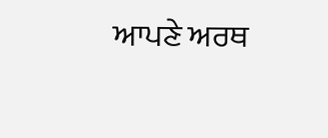ਆਪਣੇ ਅਰਥ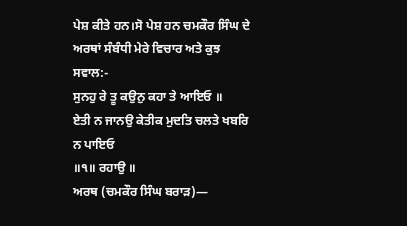ਪੇਸ਼ ਕੀਤੇ ਹਨ।ਸੋ ਪੇਸ਼ ਹਨ ਚਮਕੌਰ ਸਿੰਘ ਦੇ ਅਰਥਾਂ ਸੰਬੰਧੀ ਮੇਰੇ ਵਿਚਾਰ ਅਤੇ ਕੁਝ ਸਵਾਲ:-
ਸੁਨਹੁ ਰੇ ਤੂ ਕਉਨੁ ਕਹਾ ਤੇ ਆਇਓ ॥
ਏਤੀ ਨ ਜਾਨਉ ਕੇਤੀਕ ਮੁਦਤਿ ਚਲਤੇ ਖਬਰਿ ਨ ਪਾਇਓ
॥੧॥ ਰਹਾਉ ॥
ਅਰਥ (ਚਮਕੌਰ ਸਿੰਘ ਬਰਾੜ)—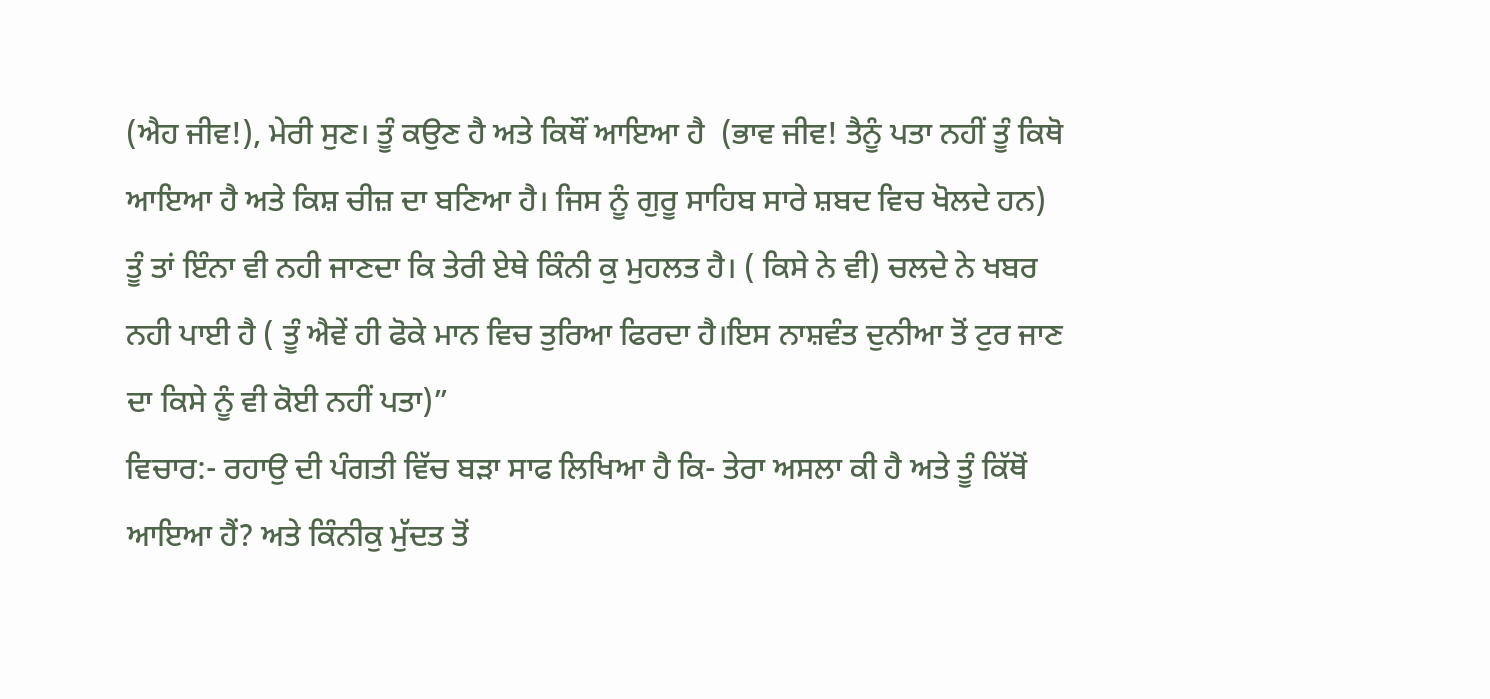(ਐਹ ਜੀਵ!), ਮੇਰੀ ਸੁਣ। ਤੂੰ ਕਉਣ ਹੈ ਅਤੇ ਕਿਥੌਂ ਆਇਆ ਹੈ  (ਭਾਵ ਜੀਵ! ਤੈਨੂੰ ਪਤਾ ਨਹੀਂ ਤੂੰ ਕਿਥੋ ਆਇਆ ਹੈ ਅਤੇ ਕਿਸ਼ ਚੀਜ਼ ਦਾ ਬਣਿਆ ਹੈ। ਜਿਸ ਨੂੰ ਗੁਰੂ ਸਾਹਿਬ ਸਾਰੇ ਸ਼ਬਦ ਵਿਚ ਖੋਲਦੇ ਹਨ) ਤੂੰ ਤਾਂ ਇੰਨਾ ਵੀ ਨਹੀ ਜਾਣਦਾ ਕਿ ਤੇਰੀ ਏਥੇ ਕਿੰਨੀ ਕੁ ਮੁਹਲਤ ਹੈ। ( ਕਿਸੇ ਨੇ ਵੀ) ਚਲਦੇ ਨੇ ਖਬਰ ਨਹੀ ਪਾਈ ਹੈ ( ਤੂੰ ਐਵੇਂ ਹੀ ਫੋਕੇ ਮਾਨ ਵਿਚ ਤੁਰਿਆ ਫਿਰਦਾ ਹੈ।ਇਸ ਨਾਸ਼ਵੰਤ ਦੁਨੀਆ ਤੋਂ ਟੁਰ ਜਾਣ ਦਾ ਕਿਸੇ ਨੂੰ ਵੀ ਕੋਈ ਨਹੀਂ ਪਤਾ)”
ਵਿਚਾਰ:- ਰਹਾਉ ਦੀ ਪੰਗਤੀ ਵਿੱਚ ਬੜਾ ਸਾਫ ਲਿਖਿਆ ਹੈ ਕਿ- ਤੇਰਾ ਅਸਲਾ ਕੀ ਹੈ ਅਤੇ ਤੂੰ ਕਿੱਥੋਂ ਆਇਆ ਹੈਂ? ਅਤੇ ਕਿੰਨੀਕੁ ਮੁੱਦਤ ਤੋਂ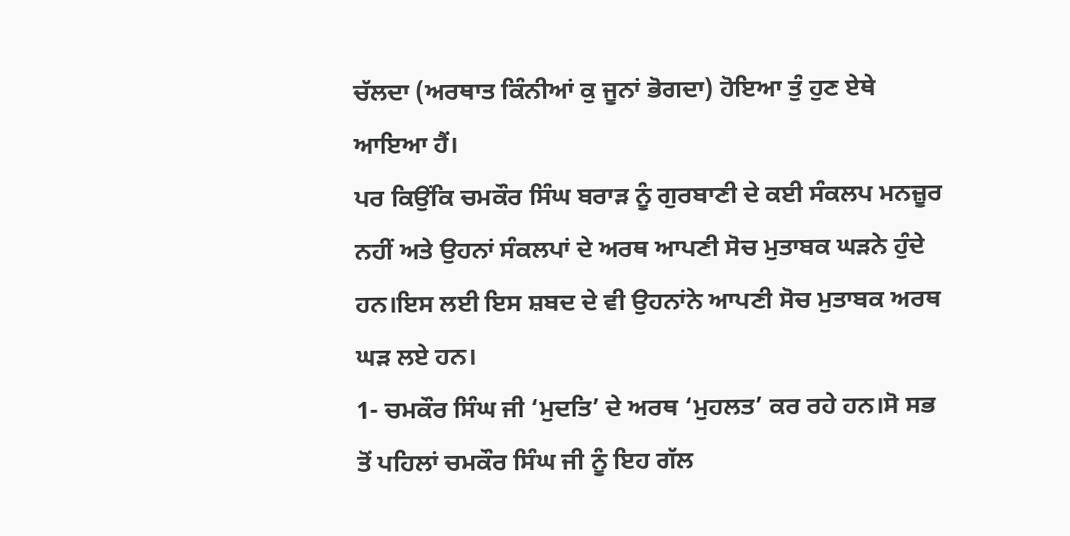ਚੱਲਦਾ (ਅਰਥਾਤ ਕਿੰਨੀਆਂ ਕੁ ਜੂਨਾਂ ਭੋਗਦਾ) ਹੋਇਆ ਤੁੰ ਹੁਣ ਏਥੇ ਆਇਆ ਹੈਂ।
ਪਰ ਕਿਉਂਕਿ ਚਮਕੌਰ ਸਿੰਘ ਬਰਾੜ ਨੂੰ ਗੁਰਬਾਣੀ ਦੇ ਕਈ ਸੰਕਲਪ ਮਨਜ਼ੂਰ ਨਹੀਂ ਅਤੇ ਉਹਨਾਂ ਸੰਕਲਪਾਂ ਦੇ ਅਰਥ ਆਪਣੀ ਸੋਚ ਮੁਤਾਬਕ ਘੜਨੇ ਹੁੰਦੇ ਹਨ।ਇਸ ਲਈ ਇਸ ਸ਼ਬਦ ਦੇ ਵੀ ਉਹਨਾਂਨੇ ਆਪਣੀ ਸੋਚ ਮੁਤਾਬਕ ਅਰਥ ਘੜ ਲਏ ਹਨ।
1- ਚਮਕੌਰ ਸਿੰਘ ਜੀ ‘ਮੁਦਤਿ’ ਦੇ ਅਰਥ ‘ਮੁਹਲਤ’ ਕਰ ਰਹੇ ਹਨ।ਸੋ ਸਭ ਤੋਂ ਪਹਿਲਾਂ ਚਮਕੌਰ ਸਿੰਘ ਜੀ ਨੂੰ ਇਹ ਗੱਲ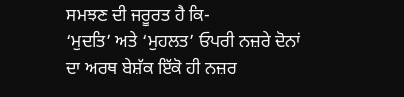ਸਮਝਣ ਦੀ ਜਰੂਰਤ ਹੈ ਕਿ-
‘ਮੁਦਤਿ’ ਅਤੇ ‘ਮੁਹਲਤ’ ਓਪਰੀ ਨਜ਼ਰੇ ਦੋਨਾਂ ਦਾ ਅਰਥ ਬੇਸ਼ੱਕ ਇੱਕੋ ਹੀ ਨਜ਼ਰ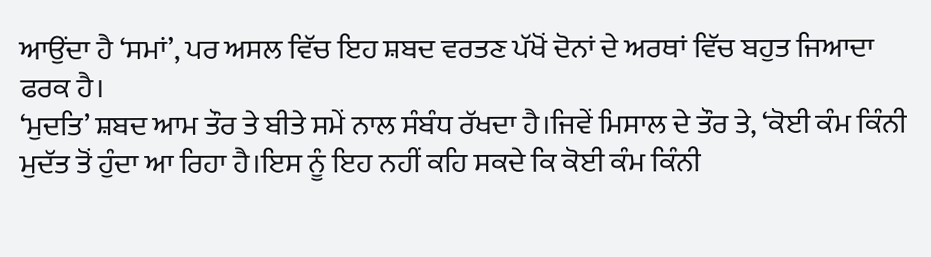ਆਉਂਦਾ ਹੈ ‘ਸਮਾਂ’, ਪਰ ਅਸਲ ਵਿੱਚ ਇਹ ਸ਼ਬਦ ਵਰਤਣ ਪੱਖੋਂ ਦੋਨਾਂ ਦੇ ਅਰਥਾਂ ਵਿੱਚ ਬਹੁਤ ਜਿਆਦਾ ਫਰਕ ਹੈ।
‘ਮੁਦਤਿ’ ਸ਼ਬਦ ਆਮ ਤੌਰ ਤੇ ਬੀਤੇ ਸਮੇਂ ਨਾਲ ਸੰਬੰਧ ਰੱਖਦਾ ਹੈ।ਜਿਵੇਂ ਮਿਸਾਲ ਦੇ ਤੌਰ ਤੇ, ‘ਕੋਈ ਕੰਮ ਕਿੰਨੀ ਮੁਦੱਤ ਤੋਂ ਹੁੰਦਾ ਆ ਰਿਹਾ ਹੈ।ਇਸ ਨੂੰ ਇਹ ਨਹੀਂ ਕਹਿ ਸਕਦੇ ਕਿ ਕੋਈ ਕੰਮ ਕਿੰਨੀ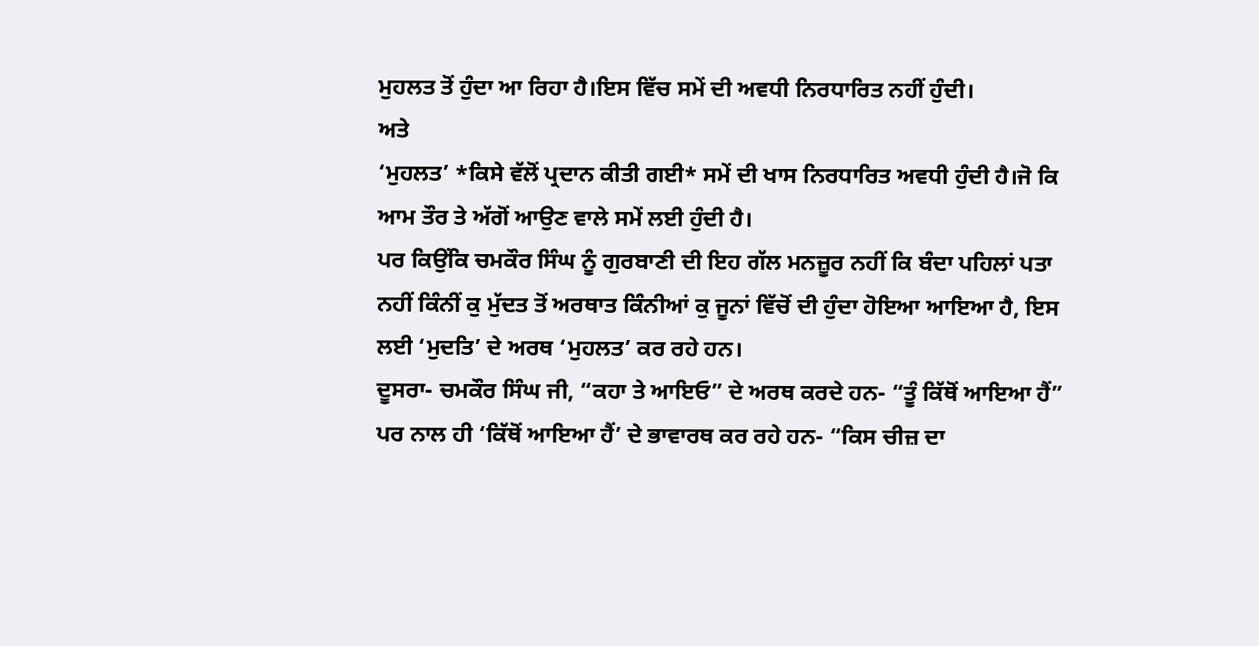ਮੁਹਲਤ ਤੋਂ ਹੁੰਦਾ ਆ ਰਿਹਾ ਹੈ।ਇਸ ਵਿੱਚ ਸਮੇਂ ਦੀ ਅਵਧੀ ਨਿਰਧਾਰਿਤ ਨਹੀਂ ਹੁੰਦੀ।
ਅਤੇ
‘ਮੁਹਲਤ’ *ਕਿਸੇ ਵੱਲੋਂ ਪ੍ਰਦਾਨ ਕੀਤੀ ਗਈ* ਸਮੇਂ ਦੀ ਖਾਸ ਨਿਰਧਾਰਿਤ ਅਵਧੀ ਹੁੰਦੀ ਹੈ।ਜੋ ਕਿ ਆਮ ਤੌਰ ਤੇ ਅੱਗੋਂ ਆਉਣ ਵਾਲੇ ਸਮੇਂ ਲਈ ਹੁੰਦੀ ਹੈ।
ਪਰ ਕਿਉਂਕਿ ਚਮਕੌਰ ਸਿੰਘ ਨੂੰ ਗੁਰਬਾਣੀ ਦੀ ਇਹ ਗੱਲ ਮਨਜ਼ੂਰ ਨਹੀਂ ਕਿ ਬੰਦਾ ਪਹਿਲਾਂ ਪਤਾ ਨਹੀਂ ਕਿੰਨੀਂ ਕੁ ਮੁੱਦਤ ਤੋਂ ਅਰਥਾਤ ਕਿੰਨੀਆਂ ਕੁ ਜੂਨਾਂ ਵਿੱਚੋਂ ਦੀ ਹੁੰਦਾ ਹੋਇਆ ਆਇਆ ਹੈ, ਇਸ ਲਈ ‘ਮੁਦਤਿ’ ਦੇ ਅਰਥ ‘ਮੁਹਲਤ’ ਕਰ ਰਹੇ ਹਨ।
ਦੂਸਰਾ- ਚਮਕੌਰ ਸਿੰਘ ਜੀ, “ਕਹਾ ਤੇ ਆਇਓ” ਦੇ ਅਰਥ ਕਰਦੇ ਹਨ- “ਤੂੰ ਕਿੱਥੋਂ ਆਇਆ ਹੈਂ” ਪਰ ਨਾਲ ਹੀ ‘ਕਿੱਥੋਂ ਆਇਆ ਹੈਂ’ ਦੇ ਭਾਵਾਰਥ ਕਰ ਰਹੇ ਹਨ- “ਕਿਸ ਚੀਜ਼ ਦਾ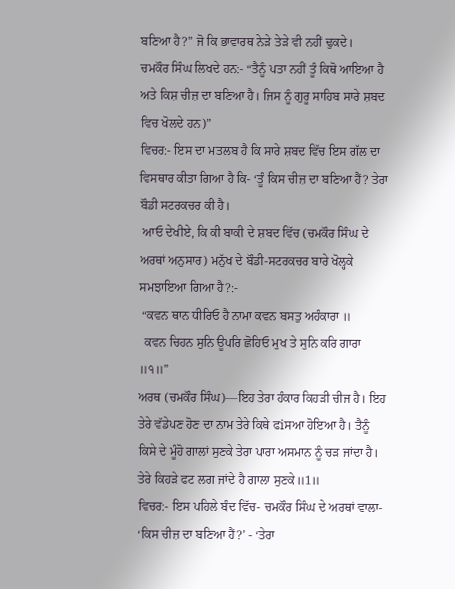ਬਣਿਆ ਹੈ?” ਜੋ ਕਿ ਭਾਵਾਰਥ ਨੇੜੇ ਤੇੜੇ ਵੀ ਨਹੀਂ ਢੁਕਦੇ।
ਚਮਕੌਰ ਸਿੰਘ ਲਿਖਦੇ ਹਨ:- “ਤੈਨੂੰ ਪਤਾ ਨਹੀਂ ਤੂੰ ਕਿਥੋ ਆਇਆ ਹੈ ਅਤੇ ਕਿਸ਼ ਚੀਜ਼ ਦਾ ਬਣਿਆ ਹੈ। ਜਿਸ ਨੂੰ ਗੁਰੂ ਸਾਹਿਬ ਸਾਰੇ ਸ਼ਬਦ ਵਿਚ ਖੋਲਦੇ ਹਨ)”
ਵਿਚਰ:- ਇਸ ਦਾ ਮਤਲਬ ਹੈ ਕਿ ਸਾਰੇ ਸ਼ਬਦ ਵਿੱਚ ਇਸ ਗੱਲ ਦਾ ਵਿਸਥਾਰ ਕੀਤਾ ਗਿਆ ਹੈ ਕਿ- ‘ਤੂੰ ਕਿਸ ਚੀਜ਼ ਦਾ ਬਣਿਆ ਹੈਂ? ਤੇਰਾ ਬੌਡੀ ਸਟਰਕਚਰ ਕੀ ਹੈ।
 ਆਓ ਦੇਖੀਏ, ਕਿ ਕੀ ਬਾਕੀ ਦੇ ਸ਼ਬਦ ਵਿੱਚ (ਚਮਕੌਰ ਸਿੰਘ ਦੇ ਅਰਥਾਂ ਅਨੁਸਾਰ) ਮਨੁੱਖ ਦੇ ਬੌਡੀ-ਸਟਰਕਚਰ ਬਾਰੇ ਖੋਲ੍ਹਕੇ ਸਮਝਾਇਆ ਗਿਆ ਹੈ?:-
 “ਕਵਨ ਥਾਨ ਧੀਰਿਓ ਹੈ ਨਾਮਾ ਕਵਨ ਬਸਤੁ ਅਹੰਕਾਰਾ ॥
  ਕਵਨ ਚਿਹਨ ਸੁਨਿ ਊਪਰਿ ਛੋਹਿਓ ਮੁਖ ਤੇ ਸੁਨਿ ਕਰਿ ਗਾਰਾ
॥੧॥”
ਅਰਥ (ਚਮਕੌਰ ਸਿੰਘ)—ਇਹ ਤੇਰਾ ਹੰਕਾਰ ਕਿਹੜੀ ਚੀਜ ਹੈ। ਇਹ ਤੇਰੇ ਵੱਡੇਪਣ ਹੋਣ ਦਾ ਨਾਮ ਤੇਰੇ ਕਿਥੇ ਫiਸਆ ਹੋਇਆ ਹੈ। ਤੈਨੂੰ ਕਿਸੇ ਦੇ ਮੂੰਹੋ ਗਾਲਾਂ ਸੁਣਕੇ ਤੇਰਾ ਪਾਰਾ ਅਸਮਾਨ ਨੂੰ ਚੜ ਜਾਂਦਾ ਹੈ। ਤੇਰੇ ਕਿਹੜੇ ਫਟ ਲਗ ਜਾਂਦੇ ਹੈ ਗਾਲਾ ਸੁਣਕੇ॥1॥
ਵਿਚਰ:- ਇਸ ਪਹਿਲੇ ਬੰਦ ਵਿੱਚ- ਚਮਕੌਰ ਸਿੰਘ ਦੇ ਅਰਥਾਂ ਵਾਲਾ- ‘ਕਿਸ ਚੀਜ਼ ਦਾ ਬਣਿਆ ਹੈਂ?’ - ‘ਤੇਰਾ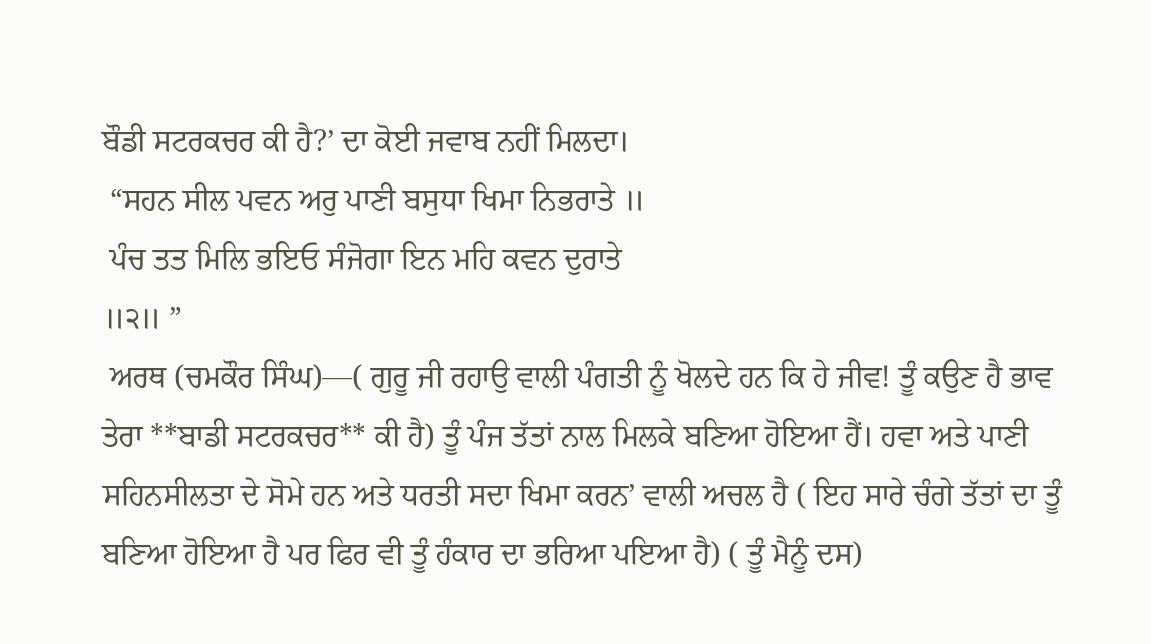ਬੌਡੀ ਸਟਰਕਚਰ ਕੀ ਹੈ?’ ਦਾ ਕੋਈ ਜਵਾਬ ਨਹੀਂ ਮਿਲਦਾ।
 “ਸਹਨ ਸੀਲ ਪਵਨ ਅਰੁ ਪਾਣੀ ਬਸੁਧਾ ਖਿਮਾ ਨਿਭਰਾਤੇ ॥
 ਪੰਚ ਤਤ ਮਿਲਿ ਭਇਓ ਸੰਜੋਗਾ ਇਨ ਮਹਿ ਕਵਨ ਦੁਰਾਤੇ
॥੨॥ ”
 ਅਰਥ (ਚਮਕੌਰ ਸਿੰਘ)—( ਗੁਰੂ ਜੀ ਰਹਾਉ ਵਾਲੀ ਪੰਗਤੀ ਨੂੰ ਖੋਲਦੇ ਹਨ ਕਿ ਹੇ ਜੀਵ! ਤੂੰ ਕਉਣ ਹੈ ਭਾਵ ਤੇਰਾ **ਬਾਡੀ ਸਟਰਕਚਰ** ਕੀ ਹੈ) ਤੂੰ ਪੰਜ ਤੱਤਾਂ ਨਾਲ ਮਿਲਕੇ ਬਣਿਆ ਹੋਇਆ ਹੈਂ। ਹਵਾ ਅਤੇ ਪਾਣੀ ਸਹਿਨਸੀਲਤਾ ਦੇ ਸੋਮੇ ਹਨ ਅਤੇ ਧਰਤੀ ਸਦਾ ਖਿਮਾ ਕਰਨ’ ਵਾਲੀ ਅਚਲ ਹੈ ( ਇਹ ਸਾਰੇ ਚੰਗੇ ਤੱਤਾਂ ਦਾ ਤੂੰ ਬਣਿਆ ਹੋਇਆ ਹੈ ਪਰ ਫਿਰ ਵੀ ਤੂੰ ਹੰਕਾਰ ਦਾ ਭਰਿਆ ਪਇਆ ਹੈ) ( ਤੂੰ ਮੈਨੂੰ ਦਸ)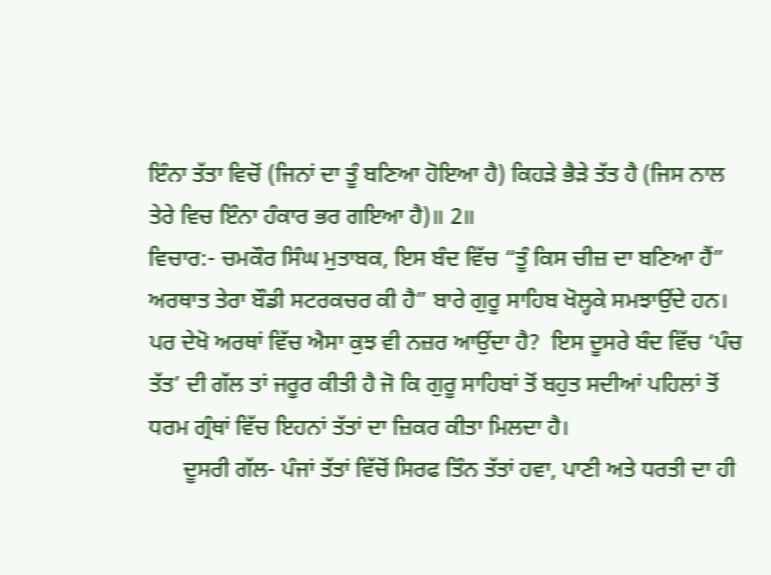ਇੰਨਾ ਤੱਤਾ ਵਿਚੋਂ (ਜਿਨਾਂ ਦਾ ਤੂੰ ਬਣਿਆ ਹੋਇਆ ਹੈ) ਕਿਹੜੇ ਭੈੜੇ ਤੱਤ ਹੈ (ਜਿਸ ਨਾਲ ਤੇਰੇ ਵਿਚ ਇੰਨਾ ਹੰਕਾਰ ਭਰ ਗਇਆ ਹੈ)॥ 2॥
ਵਿਚਾਰ:- ਚਮਕੌਰ ਸਿੰਘ ਮੁਤਾਬਕ, ਇਸ ਬੰਦ ਵਿੱਚ “ਤੂੰ ਕਿਸ ਚੀਜ਼ ਦਾ ਬਣਿਆ ਹੈਂ” ਅਰਥਾਤ ਤੇਰਾ ਬੌਡੀ ਸਟਰਕਚਰ ਕੀ ਹੈ” ਬਾਰੇ ਗੁਰੂ ਸਾਹਿਬ ਖੋਲ੍ਹਕੇ ਸਮਝਾਉਂਦੇ ਹਨ।
ਪਰ ਦੇਖੋ ਅਰਥਾਂ ਵਿੱਚ ਐਸਾ ਕੁਝ ਵੀ ਨਜ਼ਰ ਆਉਂਦਾ ਹੈ?  ਇਸ ਦੂਸਰੇ ਬੰਦ ਵਿੱਚ ‘ਪੰਚ ਤੱਤ’ ਦੀ ਗੱਲ ਤਾਂ ਜਰੂਰ ਕੀਤੀ ਹੈ ਜੋ ਕਿ ਗੁਰੂ ਸਾਹਿਬਾਂ ਤੋਂ ਬਹੁਤ ਸਦੀਆਂ ਪਹਿਲਾਂ ਤੋਂ ਧਰਮ ਗ੍ਰੰਥਾਂ ਵਿੱਚ ਇਹਨਾਂ ਤੱਤਾਂ ਦਾ ਜ਼ਿਕਰ ਕੀਤਾ ਮਿਲਦਾ ਹੈ।
      ਦੂਸਰੀ ਗੱਲ- ਪੰਜਾਂ ਤੱਤਾਂ ਵਿੱਚੋਂ ਸਿਰਫ ਤਿੰਨ ਤੱਤਾਂ ਹਵਾ, ਪਾਣੀ ਅਤੇ ਧਰਤੀ ਦਾ ਹੀ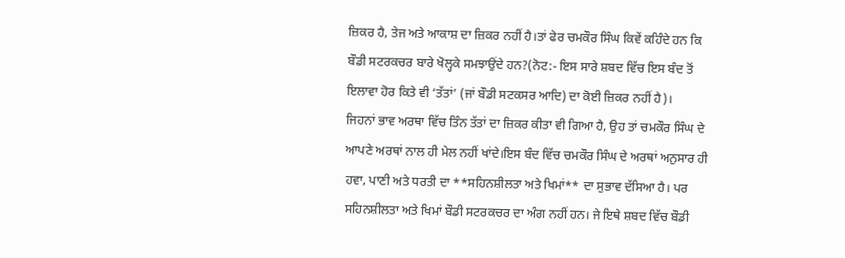ਜ਼ਿਕਰ ਹੈ, ਤੇਜ ਅਤੇ ਆਕਾਸ਼ ਦਾ ਜ਼ਿਕਰ ਨਹੀਂ ਹੈ।ਤਾਂ ਫੇਰ ਚਮਕੌਰ ਸਿੰਘ ਕਿਵੇਂ ਕਹਿੰਦੇ ਹਨ ਕਿ ਬੌਡੀ ਸਟਰਕਚਰ ਬਾਰੇ ਖੋਲ੍ਹਕੇ ਸਮਝਾਉਂਦੇ ਹਨ?(ਨੋਟ:- ਇਸ ਸਾਰੇ ਸ਼ਬਦ ਵਿੱਚ ਇਸ ਬੰਦ ਤੋਂ ਇਲਾਵਾ ਹੋਰ ਕਿਤੇ ਵੀ ‘ਤੱਤਾਂ’ (ਜਾਂ ਬੌਡੀ ਸਟਕਸਰ ਆਦਿ) ਦਾ ਕੋਈ ਜ਼ਿਕਰ ਨਹੀਂ ਹੈ)।
ਜਿਹਨਾਂ ਭਾਵ ਅਰਥਾ ਵਿੱਚ ਤਿੰਨ ਤੱਤਾਂ ਦਾ ਜ਼ਿਕਰ ਕੀਤਾ ਵੀ ਗਿਆ ਹੈ, ਉਹ ਤਾਂ ਚਮਕੌਰ ਸਿੰਘ ਦੇ ਆਪਣੇ ਅਰਥਾਂ ਨਾਲ ਹੀ ਮੇਲ ਨਹੀਂ ਖਾਂਦੇ।ਇਸ ਬੰਦ ਵਿੱਚ ਚਮਕੌਰ ਸਿੰਘ ਦੇ ਅਰਥਾਂ ਅਨੁਸਾਰ ਹੀ ਹਵਾ, ਪਾਣੀ ਅਤੇ ਧਰਤੀ ਦਾ **ਸਹਿਨਸ਼ੀਲਤਾ ਅਤੇ ਖਿਮਾਂ** ਦਾ ਸੁਭਾਵ ਦੱਸਿਆ ਹੈ। ਪਰ ਸਹਿਨਸ਼ੀਲਤਾ ਅਤੇ ਖਿਮਾਂ ਬੌਡੀ ਸਟਰਕਚਰ ਦਾ ਅੰਗ ਨਹੀਂ ਹਨ। ਜੇ ਇਥੇ ਸ਼ਬਦ ਵਿੱਚ ਬੌਡੀ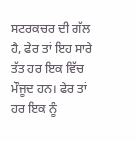ਸਟਰਕਚਰ ਦੀ ਗੱਲ ਹੈ, ਫੇਰ ਤਾਂ ਇਹ ਸਾਰੇ ਤੱਤ ਹਰ ਇਕ ਵਿੱਚ ਮੌਜੂਦ ਹਨ। ਫੇਰ ਤਾਂ ਹਰ ਇਕ ਨੂੰ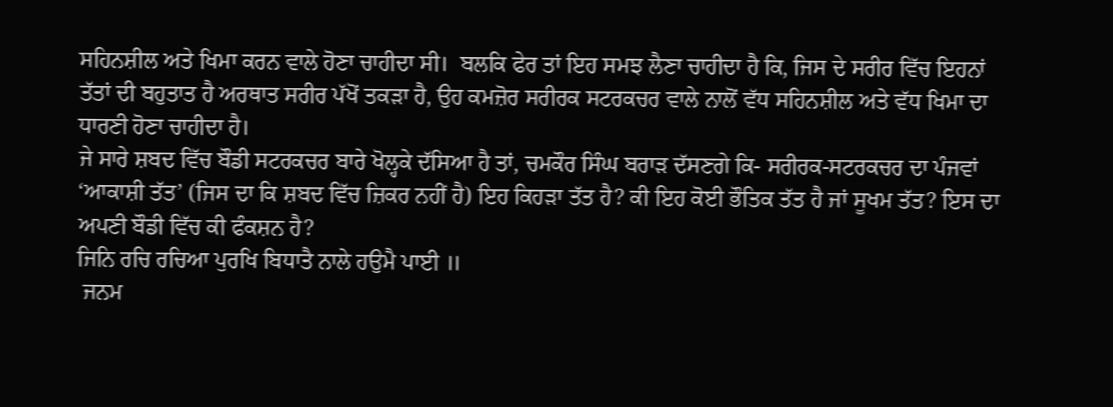ਸਹਿਨਸ਼ੀਲ ਅਤੇ ਖਿਮਾ ਕਰਨ ਵਾਲੇ ਹੋਣਾ ਚਾਹੀਦਾ ਸੀ।  ਬਲਕਿ ਫੇਰ ਤਾਂ ਇਹ ਸਮਝ ਲੈਣਾ ਚਾਹੀਦਾ ਹੈ ਕਿ, ਜਿਸ ਦੇ ਸਰੀਰ ਵਿੱਚ ਇਹਨਾਂ ਤੱਤਾਂ ਦੀ ਬਹੁਤਾਤ ਹੈ ਅਰਥਾਤ ਸਰੀਰ ਪੱਖੋਂ ਤਕੜਾ ਹੈ, ਉਹ ਕਮਜ਼ੋਰ ਸਰੀਰਕ ਸਟਰਕਚਰ ਵਾਲੇ ਨਾਲੋਂ ਵੱਧ ਸਹਿਨਸ਼ੀਲ ਅਤੇ ਵੱਧ ਖਿਮਾ ਦਾ ਧਾਰਣੀ ਹੋਣਾ ਚਾਹੀਦਾ ਹੈ।
ਜੇ ਸਾਰੇ ਸ਼ਬਦ ਵਿੱਚ ਬੌਡੀ ਸਟਰਕਚਰ ਬਾਰੇ ਖੋਲ੍ਹਕੇ ਦੱਸਿਆ ਹੈ ਤਾਂ, ਚਮਕੌਰ ਸਿੰਘ ਬਰਾੜ ਦੱਸਣਗੇ ਕਿ- ਸਰੀਰਕ-ਸਟਰਕਚਰ ਦਾ ਪੰਜਵਾਂ ‘ਆਕਾਸ਼ੀ ਤੱਤ’ (ਜਿਸ ਦਾ ਕਿ ਸ਼ਬਦ ਵਿੱਚ ਜ਼ਿਕਰ ਨਹੀਂ ਹੈ) ਇਹ ਕਿਹੜਾ ਤੱਤ ਹੈ? ਕੀ ਇਹ ਕੋਈ ਭੌਤਿਕ ਤੱਤ ਹੈ ਜਾਂ ਸੂਖਮ ਤੱਤ? ਇਸ ਦਾ ਅਪਣੀ ਬੌਡੀ ਵਿੱਚ ਕੀ ਫੰਕਸ਼ਨ ਹੈ?
ਜਿਨਿ ਰਚਿ ਰਚਿਆ ਪੁਰਖਿ ਬਿਧਾਤੈ ਨਾਲੇ ਹਉਮੈ ਪਾਈ ॥
 ਜਨਮ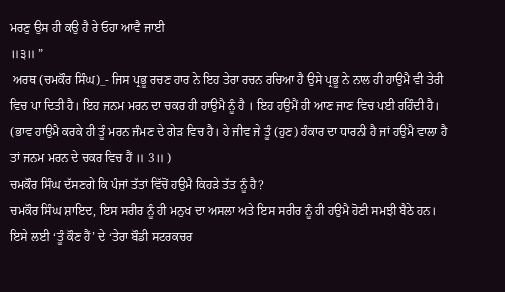ਮਰਣੁ ਉਸ ਹੀ ਕਉ ਹੈ ਰੇ ਓਹਾ ਆਵੈ ਜਾਈ
॥੩॥ ”
 ਅਰਥ (ਚਮਕੌਰ ਸਿੰਘ)_- ਜਿਸ ਪ੍ਰਭੂ ਰਚਣ ਹਾਰ ਨੇ ਇਹ ਤੇਰਾ ਰਚਨ ਰਚਿਆ ਹੈ ਉਸੇ ਪ੍ਰਭੂ ਨੇ ਨਾਲ ਹੀ ਹਾਉਮੈ ਵੀ ਤੇਰੀ ਵਿਚ ਪਾ ਦਿਤੀ ਹੈ। ਇਹ ਜਨਮ ਮਰਨ ਦਾ ਚਕਰ ਹੀ ਹਾਉਮੈ ਨੂੰ ਹੈ । ਇਹ ਹਉਮੈਂ ਹੀ ਆਣ ਜਾਣ ਵਿਚ ਪਈ ਰਹਿੰਦੀ ਹੈ। (ਭਾਵ ਹਾਉਮੈ ਕਰਕੇ ਹੀ ਤੂੰ ਮਰਨ ਜੰਮਣ ਦੇ ਗੇੜ ਵਿਚ ਹੈ। ਹੇ ਜੀਵ ਜੇ ਤੂੰ (ਹੁਣ) ਹੰਕਾਰ ਦਾ ਧਾਰਨੀ ਹੈ ਜਾਂ ਹਉਮੈ ਵਾਲਾ ਹੈ ਤਾਂ ਜਨਮ ਮਰਨ ਦੇ ਚਕਰ ਵਿਚ ਹੈਂ ॥ 3॥ )
ਚਮਕੌਰ ਸਿੰਘ ਦੱਸਣਗੇ ਕਿ ਪੰਜਾਂ ਤੱਤਾਂ ਵਿੱਚੋਂ ਹਉਮੈ ਕਿਹੜੇ ਤੱਤ ਨੂੰ ਹੈ?
ਚਮਕੌਰ ਸਿੰਘ ਸ਼ਾਇਦ, ਇਸ ਸਰੀਰ ਨੂੰ ਹੀ ਮਨੁਖ ਦਾ ਅਸਲਾ ਅਤੇ ਇਸ ਸਰੀਰ ਨੂੰ ਹੀ ਹਉਮੈ ਹੋਣੀ ਸਮਝੀ ਬੈਠੇ ਹਨ।   ਇਸੇ ਲਈ ‘ਤੂੰ ਕੌਣ ਹੈਂ’ ਦੇ ‘ਤੇਰਾ ਬੌਡੀ ਸਟਰਕਚਰ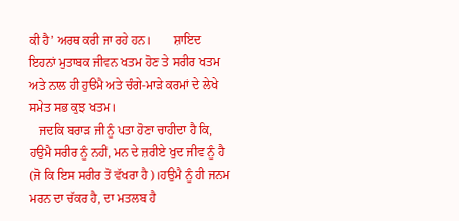ਕੀ ਹੈ’ ਅਰਥ ਕਰੀ ਜਾ ਰਹੇ ਹਨ।       ਸ਼ਾਇਦ ਇਹਨਾਂ ਮੁਤਾਬਕ ਜੀਵਨ ਖਤਮ ਹੋਣ ਤੇ ਸਰੀਰ ਖਤਮ ਅਤੇ ਨਾਲ ਹੀ ਹੁੳਮੈ ਅਤੇ ਚੰਗੇ-ਮਾੜੇ ਕਰਮਾਂ ਦੇ ਲੇਖੇ ਸਮੇਤ ਸਭ ਕੁਝ ਖਤਮ।
   ਜਦਕਿ ਬਰਾੜ ਜੀ ਨੂੰ ਪਤਾ ਹੋਣਾ ਚਾਹੀਦਾ ਹੈ ਕਿ, ਹਉਮੈ ਸਰੀਰ ਨੂੰ ਨਹੀਂ, ਮਨ ਦੇ ਜ਼ਰੀਏ ਖੁਦ ਜੀਵ ਨੂੰ ਹੈ (ਜੋ ਕਿ ਇਸ ਸਰੀਰ ਤੋਂ ਵੱਖਰਾ ਹੈ)।ਹਉਮੈ ਨੂੰ ਹੀ ਜਨਮ ਮਰਨ ਦਾ ਚੱਕਰ ਹੈ, ਦਾ ਮਤਲਬ ਹੈ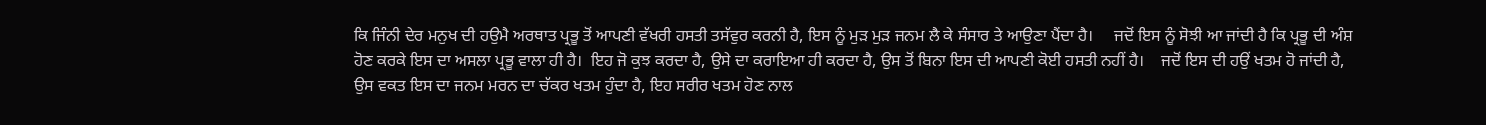ਕਿ ਜਿੰਨੀ ਦੇਰ ਮਨੁਖ ਦੀ ਹਉਮੈ ਅਰਥਾਤ ਪ੍ਰਭੂ ਤੋਂ ਆਪਣੀ ਵੱਖਰੀ ਹਸਤੀ ਤਸੱਵੁਰ ਕਰਨੀ ਹੈ, ਇਸ ਨੂੰ ਮੁੜ ਮੁੜ ਜਨਮ ਲੈ ਕੇ ਸੰਸਾਰ ਤੇ ਆਉਣਾ ਪੈਂਦਾ ਹੈ।     ਜਦੋਂ ਇਸ ਨੂੰ ਸੋਝੀ ਆ ਜਾਂਦੀ ਹੈ ਕਿ ਪ੍ਰਭੂ ਦੀ ਅੰਸ਼ ਹੋਣ ਕਰਕੇ ਇਸ ਦਾ ਅਸਲਾ ਪ੍ਰਭੂ ਵਾਲਾ ਹੀ ਹੈ।  ਇਹ ਜੋ ਕੁਝ ਕਰਦਾ ਹੈ, ਉਸੇ ਦਾ ਕਰਾਇਆ ਹੀ ਕਰਦਾ ਹੈ, ਉਸ ਤੋਂ ਬਿਨਾ ਇਸ ਦੀ ਆਪਣੀ ਕੋਈ ਹਸਤੀ ਨਹੀਂ ਹੈ।    ਜਦੋਂ ਇਸ ਦੀ ਹਉਂ ਖਤਮ ਹੋ ਜਾਂਦੀ ਹੈ, ਉਸ ਵਕਤ ਇਸ ਦਾ ਜਨਮ ਮਰਨ ਦਾ ਚੱਕਰ ਖਤਮ ਹੁੰਦਾ ਹੈ, ਇਹ ਸਰੀਰ ਖਤਮ ਹੋਣ ਨਾਲ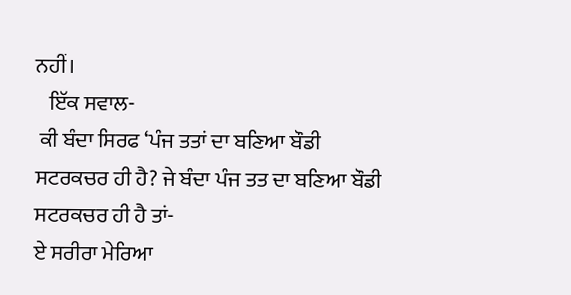ਨਹੀਂ।
   ਇੱਕ ਸਵਾਲ-
 ਕੀ ਬੰਦਾ ਸਿਰਫ ‘ਪੰਜ ਤਤਾਂ ਦਾ ਬਣਿਆ ਬੌਡੀ ਸਟਰਕਚਰ ਹੀ ਹੈ? ਜੇ ਬੰਦਾ ਪੰਜ ਤਤ ਦਾ ਬਣਿਆ ਬੌਡੀ ਸਟਰਕਚਰ ਹੀ ਹੈ ਤਾਂ-
ਏ ਸਰੀਰਾ ਮੇਰਿਆ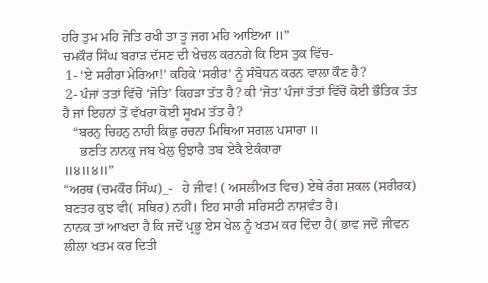ਹਰਿ ਤੁਮ ਮਹਿ ਜੋਤਿ ਰਖੀ ਤਾ ਤੂ ਜਗ ਮਹਿ ਆਇਆ ॥”
ਚਮਕੌਰ ਸਿੰਘ ਬਰਾੜ ਦੱਸਣ ਦੀ ਖੇਚਲ ਕਰਨਗੇ ਕਿ ਇਸ ਤੁਕ ਵਿੱਚ-
 1- ‘ਏ ਸਰੀਰਾ ਮੇਰਿਆ!’ ਕਹਿਕੇ ‘ਸਰੀਰ’ ਨੂੰ ਸੰਬੋਧਨ ਕਰਨ ਵਾਲਾ ਕੌਣ ਹੈ?
 2- ਪੰਜਾਂ ਤਤਾਂ ਵਿੱਚੋਂ ‘ਜੋਤਿ’ ਕਿਹੜਾ ਤੱਤ ਹੈ? ਕੀ ‘ਜੋਤ’ ਪੰਜਾਂ ਤੱਤਾਂ ਵਿੱਚੋਂ ਕੋਈ ਭੌਤਿਕ ਤੱਤ ਹੈ ਜਾਂ ਇਹਨਾਂ ਤੋਂ ਵੱਖਰਾ ਕੋਈ ਸੂਖਮ ਤੱਤ ਹੈ?
   “ਬਰਨੁ ਚਿਹਨੁ ਨਾਹੀ ਕਿਛੁ ਰਚਨਾ ਮਿਥਿਆ ਸਗਲ ਪਸਾਰਾ ॥
     ਭਣਤਿ ਨਾਨਕੁ ਜਬ ਖੇਲੁ ਉਝਾਰੈ ਤਬ ਏਕੈ ਏਕੰਕਾਰਾ
॥੪॥੪॥”
“ਅਰਥ (ਚਮਕੌਰ ਸਿੰਘ)_-   ਹੇ ਜੀਵ! ( ਅਸਲੀਅਤ ਵਿਚ) ਏਥੇ ਰੰਗ ਸ਼ਕਲ (ਸਰੀਰਕ) ਬਣਤਰ ਕੁਝ ਵੀ( ਸਥਿਰ) ਨਹੀਂ। ਇਹ ਸਾਰੀ ਸਰਿਸਟੀ ਨਾਸ਼ਵੰਤ ਹੈ।
ਨਾਨਕ ਤਾਂ ਆਖਦਾ ਹੈ ਕਿ ਜਦੋਂ ਪ੍ਰਭੂ ਏਸ ਖੇਲ ਨੂੰ ਖਤਮ ਕਰ ਦਿੰਦਾ ਹੈ( ਭਾਵ ਜਦੋਂ ਜੀਵਨ ਲੀਲਾ ਖਤਮ ਕਰ ਦਿਤੀ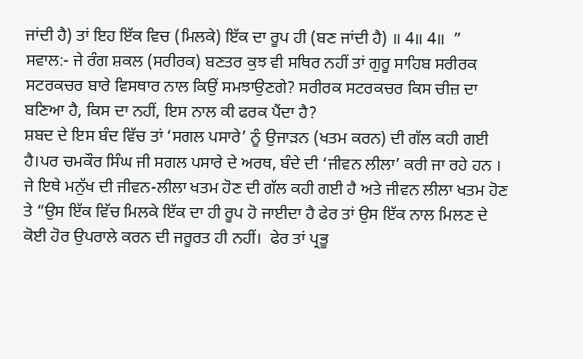ਜਾਂਦੀ ਹੈ) ਤਾਂ ਇਹ ਇੱਕ ਵਿਚ (ਮਿਲਕੇ) ਇੱਕ ਦਾ ਰੂਪ ਹੀ (ਬਣ ਜਾਂਦੀ ਹੈ) ॥ 4॥ 4॥  ”
ਸਵਾਲ:- ਜੇ ਰੰਗ ਸ਼ਕਲ (ਸਰੀਰਕ) ਬਣਤਰ ਕੁਝ ਵੀ ਸਥਿਰ ਨਹੀਂ ਤਾਂ ਗੁਰੂ ਸਾਹਿਬ ਸਰੀਰਕ ਸਟਰਕਚਰ ਬਾਰੇ ਵਿਸਥਾਰ ਨਾਲ ਕਿਉਂ ਸਮਝਾਉਣਗੇ? ਸਰੀਰਕ ਸਟਰਕਚਰ ਕਿਸ ਚੀਜ਼ ਦਾ ਬਣਿਆ ਹੈ, ਕਿਸ ਦਾ ਨਹੀਂ, ਇਸ ਨਾਲ ਕੀ ਫਰਕ ਪੈਂਦਾ ਹੈ?
ਸ਼ਬਦ ਦੇ ਇਸ ਬੰਦ ਵਿੱਚ ਤਾਂ ‘ਸਗਲ ਪਸਾਰੇ’ ਨੂੰ ਉਜਾੜਨ (ਖਤਮ ਕਰਨ) ਦੀ ਗੱਲ ਕਹੀ ਗਈ ਹੈ।ਪਰ ਚਮਕੌਰ ਸਿੰਘ ਜੀ ਸਗਲ ਪਸਾਰੇ ਦੇ ਅਰਥ, ਬੰਦੇ ਦੀ ‘ਜੀਵਨ ਲੀਲਾ’ ਕਰੀ ਜਾ ਰਹੇ ਹਨ ।
ਜੇ ਇਥੇ ਮਨੁੱਖ ਦੀ ਜੀਵਨ-ਲੀਲਾ ਖਤਮ ਹੋਣ ਦੀ ਗੱਲ ਕਹੀ ਗਈ ਹੈ ਅਤੇ ਜੀਵਨ ਲੀਲਾ ਖਤਮ ਹੋਣ ਤੇ “ਉਸ ਇੱਕ ਵਿੱਚ ਮਿਲਕੇ ਇੱਕ ਦਾ ਹੀ ਰੂਪ ਹੋ ਜਾਈਦਾ ਹੈ ਫੇਰ ਤਾਂ ਉਸ ਇੱਕ ਨਾਲ ਮਿਲਣ ਦੇ ਕੋਈ ਹੋਰ ਉਪਰਾਲੇ ਕਰਨ ਦੀ ਜਰੂਰਤ ਹੀ ਨਹੀਂ।  ਫੇਰ ਤਾਂ ਪ੍ਰਭੂ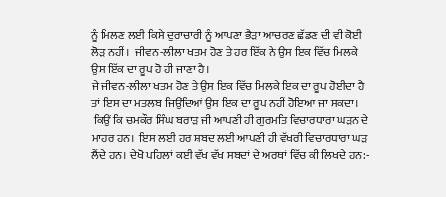ਨੂੰ ਮਿਲਣ ਲਈ ਕਿਸੇ ਦੁਰਾਚਾਰੀ ਨੂੰ ਆਪਣਾ ਭੈੜਾ ਆਚਰਣ ਛੱਡਣ ਦੀ ਵੀ ਕੋਈ ਲੋੜ ਨਹੀਂ।  ਜੀਵਨ-ਲੀਲਾ ਖਤਮ ਹੋਣ ਤੇ ਹਰ ਇੱਕ ਨੇ ਉਸ ਇਕ ਵਿੱਚ ਮਿਲਕੇ ਉਸ ਇੱਕ ਦਾ ਰੂਪ ਹੋ ਹੀ ਜਾਣਾ ਹੈ।
ਜੇ ਜੀਵਨ-ਲੀਲਾ ਖਤਮ ਹੋਣ ਤੇ ਉਸ ਇਕ ਵਿੱਚ ਮਿਲਕੇ ਇਕ ਦਾ ਰੂਪ ਹੋਈਦਾ ਹੈ ਤਾਂ ਇਸ ਦਾ ਮਤਲਬ ਜਿਉਂਦਿਆਂ ਉਸ ਇਕ ਦਾ ਰੂਪ ਨਹੀਂ ਹੋਇਆ ਜਾ ਸਕਦਾ।
 ਕਿਉਂ ਕਿ ਚਮਕੌਰ ਸਿੰਘ ਬਰਾੜ ਜੀ ਆਪਣੀ ਹੀ ਗੁਰਮਤਿ ਵਿਚਾਰਧਾਰਾ ਘੜਨ ਦੇ ਮਾਹਰ ਹਨ।  ਇਸ ਲਈ ਹਰ ਸ਼ਬਦ ਲਈ ਆਪਣੀ ਹੀ ਵੱਖਰੀ ਵਿਚਾਰਧਾਰਾ ਘੜ ਲੈਂਦੇ ਹਨ। ਦੇਖੋ ਪਹਿਲਾਂ ਕਈ ਵੱਖ ਵੱਖ ਸਬਦਾਂ ਦੇ ਅਰਥਾਂ ਵਿੱਚ ਕੀ ਲਿਖਦੇ ਹਨ:-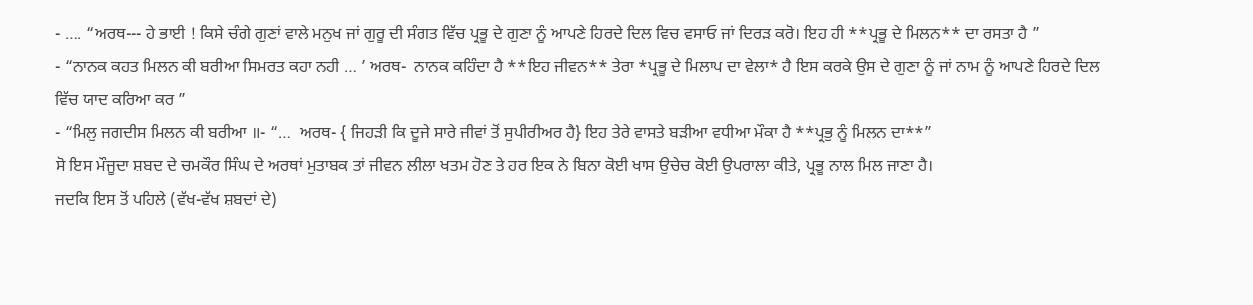- …. “ਅਰਥ--- ਹੇ ਭਾਈ ! ਕਿਸੇ ਚੰਗੇ ਗੁਣਾਂ ਵਾਲੇ ਮਨੁਖ ਜਾਂ ਗੁਰੂ ਦੀ ਸੰਗਤ ਵਿੱਚ ਪ੍ਰਭੂ ਦੇ ਗੁਣਾ ਨੂੰ ਆਪਣੇ ਹਿਰਦੇ ਦਿਲ ਵਿਚ ਵਸਾਓ ਜਾਂ ਦਿਰੜ ਕਰੋ। ਇਹ ਹੀ **ਪ੍ਰਭੂ ਦੇ ਮਿਲਨ** ਦਾ ਰਸਤਾ ਹੈ ”
- “ਨਾਨਕ ਕਹਤ ਮਿਲਨ ਕੀ ਬਰੀਆ ਸਿਮਰਤ ਕਹਾ ਨਹੀ … ’ ਅਰਥ-  ਨਾਨਕ ਕਹਿੰਦਾ ਹੈ **ਇਹ ਜੀਵਨ** ਤੇਰਾ *ਪ੍ਰਭੂ ਦੇ ਮਿਲਾਪ ਦਾ ਵੇਲਾ* ਹੈ ਇਸ ਕਰਕੇ ਉਸ ਦੇ ਗੁਣਾ ਨੂੰ ਜਾਂ ਨਾਮ ਨੂੰ ਆਪਣੇ ਹਿਰਦੇ ਦਿਲ ਵਿੱਚ ਯਾਦ ਕਰਿਆ ਕਰ ”
- “ਮਿਲੁ ਜਗਦੀਸ ਮਿਲਨ ਕੀ ਬਰੀਆ ॥- “…  ਅਰਥ- { ਜਿਹੜੀ ਕਿ ਦੂਜੇ ਸਾਰੇ ਜੀਵਾਂ ਤੋਂ ਸੁਪੀਰੀਅਰ ਹੈ} ਇਹ ਤੇਰੇ ਵਾਸਤੇ ਬੜੀਆ ਵਧੀਆ ਮੌਕਾ ਹੈ **ਪ੍ਰਭੁ ਨੂੰ ਮਿਲਨ ਦਾ**”
ਸੋ ਇਸ ਮੌਜੂਦਾ ਸ਼ਬਦ ਦੇ ਚਮਕੌਰ ਸਿੰਘ ਦੇ ਅਰਥਾਂ ਮੁਤਾਬਕ ਤਾਂ ਜੀਵਨ ਲੀਲਾ ਖਤਮ ਹੋਣ ਤੇ ਹਰ ਇਕ ਨੇ ਬਿਨਾ ਕੋਈ ਖਾਸ ਉਚੇਚ ਕੋਈ ਉਪਰਾਲਾ ਕੀਤੇ, ਪ੍ਰਭੂ ਨਾਲ ਮਿਲ ਜਾਣਾ ਹੈ।
ਜਦਕਿ ਇਸ ਤੋਂ ਪਹਿਲੇ (ਵੱਖ-ਵੱਖ ਸ਼ਬਦਾਂ ਦੇ)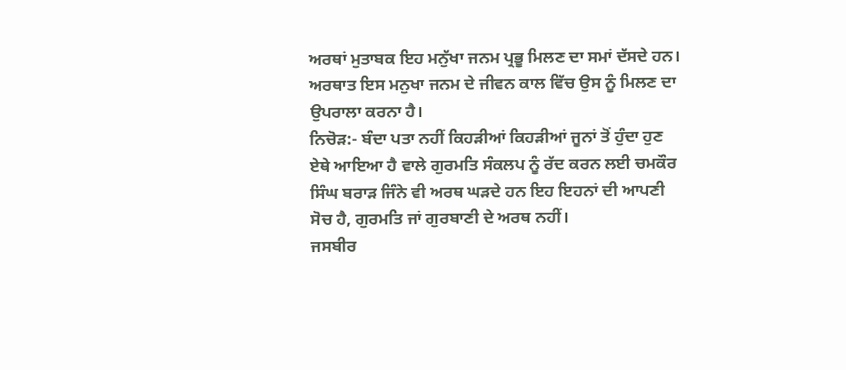ਅਰਥਾਂ ਮੁਤਾਬਕ ਇਹ ਮਨੁੱਖਾ ਜਨਮ ਪ੍ਰਭੂ ਮਿਲਣ ਦਾ ਸਮਾਂ ਦੱਸਦੇ ਹਨ। ਅਰਥਾਤ ਇਸ ਮਨੁਖਾ ਜਨਮ ਦੇ ਜੀਵਨ ਕਾਲ ਵਿੱਚ ਉਸ ਨੂੰ ਮਿਲਣ ਦਾ ਉਪਰਾਲਾ ਕਰਨਾ ਹੈ।
ਨਿਚੋੜ:- ਬੰਦਾ ਪਤਾ ਨਹੀਂ ਕਿਹੜੀਆਂ ਕਿਹੜੀਆਂ ਜੂਨਾਂ ਤੋਂ ਹੁੰਦਾ ਹੁਣ ਏਥੇ ਆਇਆ ਹੈ ਵਾਲੇ ਗੁਰਮਤਿ ਸੰਕਲਪ ਨੂੰ ਰੱਦ ਕਰਨ ਲਈ ਚਮਕੌਰ ਸਿੰਘ ਬਰਾੜ ਜਿੰਨੇ ਵੀ ਅਰਥ ਘੜਦੇ ਹਨ ਇਹ ਇਹਨਾਂ ਦੀ ਆਪਣੀ ਸੋਚ ਹੈ, ਗੁਰਮਤਿ ਜਾਂ ਗੁਰਬਾਣੀ ਦੇ ਅਰਥ ਨਹੀਂ।
ਜਸਬੀਰ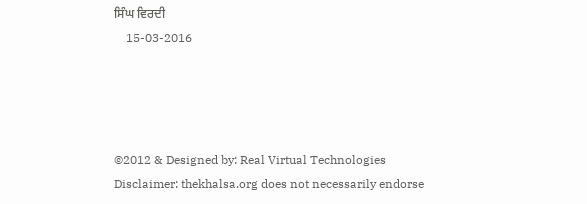ਸਿੰਘ ਵਿਰਦੀ
    15-03-2016




©2012 & Designed by: Real Virtual Technologies
Disclaimer: thekhalsa.org does not necessarily endorse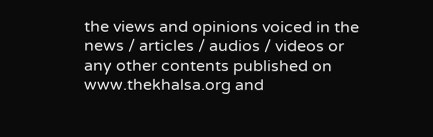the views and opinions voiced in the news / articles / audios / videos or any other contents published on www.thekhalsa.org and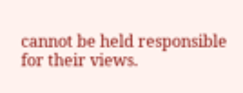cannot be held responsible for their views.